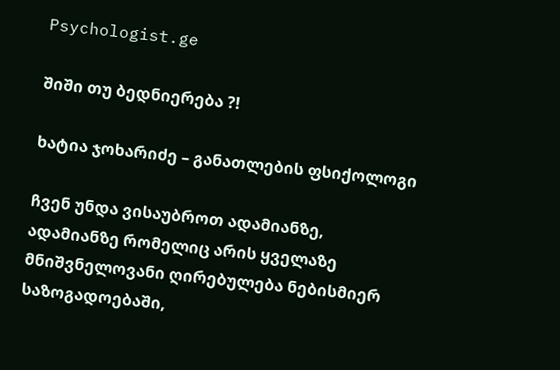Psychologist.ge

შიში თუ ბედნიერება ?!

ხატია ჯოხარიძე – განათლების ფსიქოლოგი

ჩვენ უნდა ვისაუბროთ ადამიანზე, ადამიანზე რომელიც არის ყველაზე მნიშვნელოვანი ღირებულება ნებისმიერ საზოგადოებაში,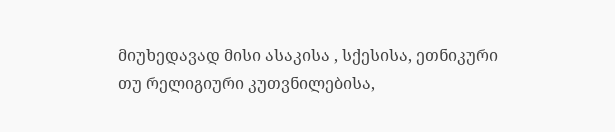მიუხედავად მისი ასაკისა , სქესისა, ეთნიკური თუ რელიგიური კუთვნილებისა,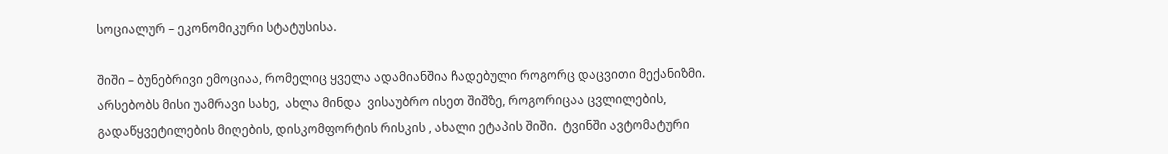სოციალურ – ეკონომიკური სტატუსისა.

შიში – ბუნებრივი ემოციაა, რომელიც ყველა ადამიანშია ჩადებული როგორც დაცვითი მექანიზმი. არსებობს მისი უამრავი სახე,  ახლა მინდა  ვისაუბრო ისეთ შიშზე, როგორიცაა ცვლილების, გადაწყვეტილების მიღების, დისკომფორტის რისკის , ახალი ეტაპის შიში.  ტვინში ავტომატური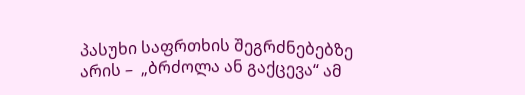პასუხი საფრთხის შეგრძნებებზე არის –  „ბრძოლა ან გაქცევა“ ამ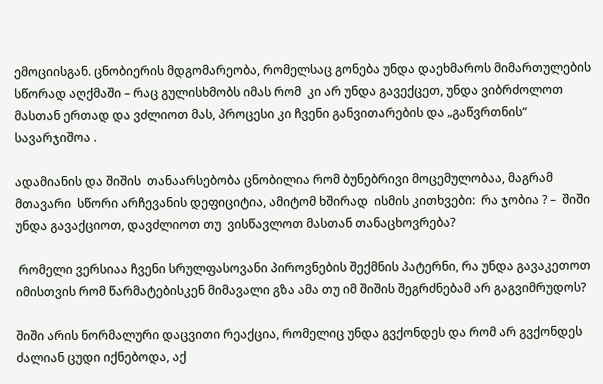ემოციისგან. ცნობიერის მდგომარეობა, რომელსაც გონება უნდა დაეხმაროს მიმართულების სწორად აღქმაში – რაც გულისხმობს იმას რომ  კი არ უნდა გავექცეთ, უნდა ვიბრძოლოთ მასთან ერთად და ვძლიოთ მას, პროცესი კი ჩვენი განვითარების და „გაწვრთნის“ სავარჯიშოა .

ადამიანის და შიშის  თანაარსებობა ცნობილია რომ ბუნებრივი მოცემულობაა, მაგრამ მთავარი  სწორი არჩევანის დეფიციტია, ამიტომ ხშირად  ისმის კითხვები:  რა ჯობია ? –  შიში უნდა გავაქციოთ, დავძლიოთ თუ  ვისწავლოთ მასთან თანაცხოვრება?

 რომელი ვერსიაა ჩვენი სრულფასოვანი პიროვნების შექმნის პატერნი, რა უნდა გავაკეთოთ იმისთვის რომ წარმატებისკენ მიმავალი გზა ამა თუ იმ შიშის შეგრძნებამ არ გაგვიმრუდოს?

შიში არის ნორმალური დაცვითი რეაქცია, რომელიც უნდა გვქონდეს და რომ არ გვქონდეს ძალიან ცუდი იქნებოდა, აქ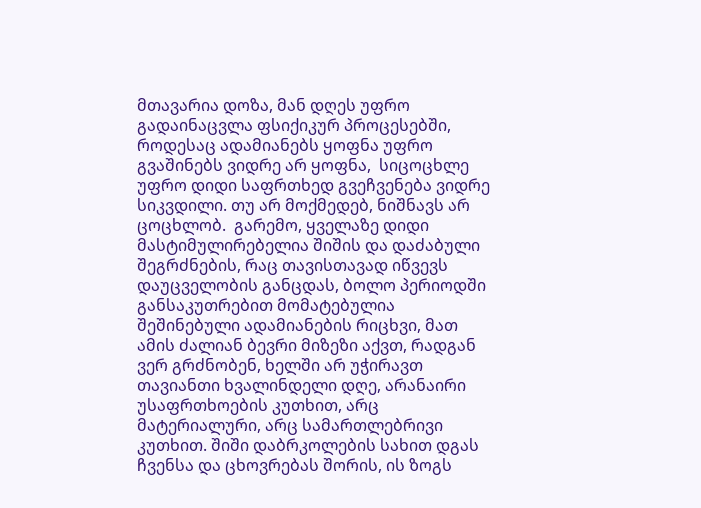მთავარია დოზა, მან დღეს უფრო გადაინაცვლა ფსიქიკურ პროცესებში, როდესაც ადამიანებს ყოფნა უფრო გვაშინებს ვიდრე არ ყოფნა,  სიცოცხლე უფრო დიდი საფრთხედ გვეჩვენება ვიდრე სიკვდილი. თუ არ მოქმედებ, ნიშნავს არ ცოცხლობ.  გარემო, ყველაზე დიდი მასტიმულირებელია შიშის და დაძაბული შეგრძნების, რაც თავისთავად იწვევს დაუცველობის განცდას, ბოლო პერიოდში განსაკუთრებით მომატებულია შეშინებული ადამიანების რიცხვი, მათ ამის ძალიან ბევრი მიზეზი აქვთ, რადგან ვერ გრძნობენ, ხელში არ უჭირავთ თავიანთი ხვალინდელი დღე, არანაირი უსაფრთხოების კუთხით, არც მატერიალური, არც სამართლებრივი კუთხით. შიში დაბრკოლების სახით დგას ჩვენსა და ცხოვრებას შორის, ის ზოგს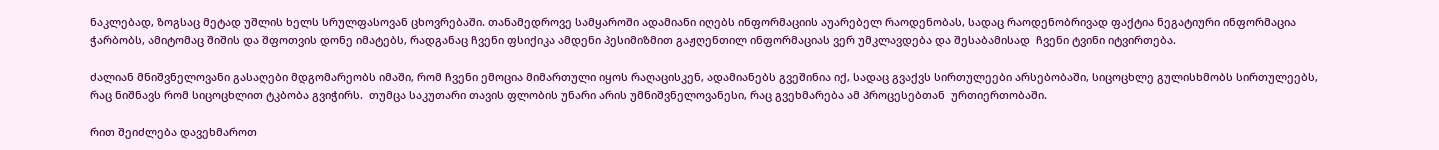ნაკლებად, ზოგსაც მეტად უშლის ხელს სრულფასოვან ცხოვრებაში. თანამედროვე სამყაროში ადამიანი იღებს ინფორმაციის აუარებელ რაოდენობას, სადაც რაოდენობრივად ფაქტია ნეგატიური ინფორმაცია ჭარბობს, ამიტომაც შიშის და შფოთვის დონე იმატებს, რადგანაც ჩვენი ფსიქიკა ამდენი პესიმიზმით გაჟღენთილ ინფორმაციას ვერ უმკლავდება და შესაბამისად  ჩვენი ტვინი იტვირთება.

ძალიან მნიშვნელოვანი გასაღები მდგომარეობს იმაში, რომ ჩვენი ემოცია მიმართული იყოს რაღაცისკენ, ადამიანებს გვეშინია იქ, სადაც გვაქვს სირთულეები არსებობაში, სიცოცხლე გულისხმობს სირთულეებს, რაც ნიშნავს რომ სიცოცხლით ტკბობა გვიჭირს.  თუმცა საკუთარი თავის ფლობის უნარი არის უმნიშვნელოვანესი, რაც გვეხმარება ამ პროცესებთან  ურთიერთობაში.

რით შეიძლება დავეხმაროთ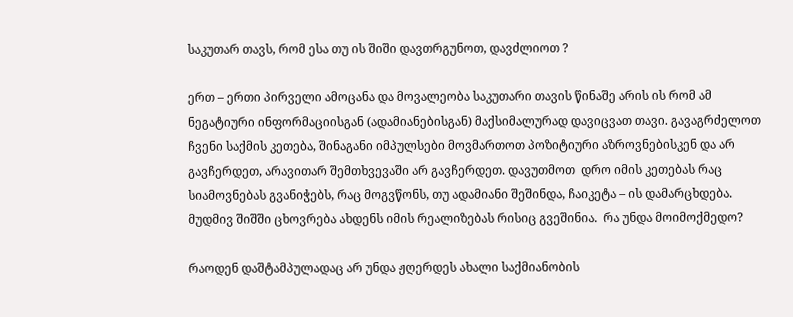საკუთარ თავს, რომ ესა თუ ის შიში დავთრგუნოთ, დავძლიოთ ?

ერთ – ერთი პირველი ამოცანა და მოვალეობა საკუთარი თავის წინაშე არის ის რომ ამ ნეგატიური ინფორმაციისგან (ადამიანებისგან) მაქსიმალურად დავიცვათ თავი. გავაგრძელოთ ჩვენი საქმის კეთება, შინაგანი იმპულსები მოვმართოთ პოზიტიური აზროვნებისკენ და არ გავჩერდეთ, არავითარ შემთხვევაში არ გავჩერდეთ. დავუთმოთ  დრო იმის კეთებას რაც სიამოვნებას გვანიჭებს, რაც მოგვწონს, თუ ადამიანი შეშინდა, ჩაიკეტა – ის დამარცხდება. მუდმივ შიშში ცხოვრება ახდენს იმის რეალიზებას რისიც გვეშინია.  რა უნდა მოიმოქმედო?

რაოდენ დაშტამპულადაც არ უნდა ჟღერდეს ახალი საქმიანობის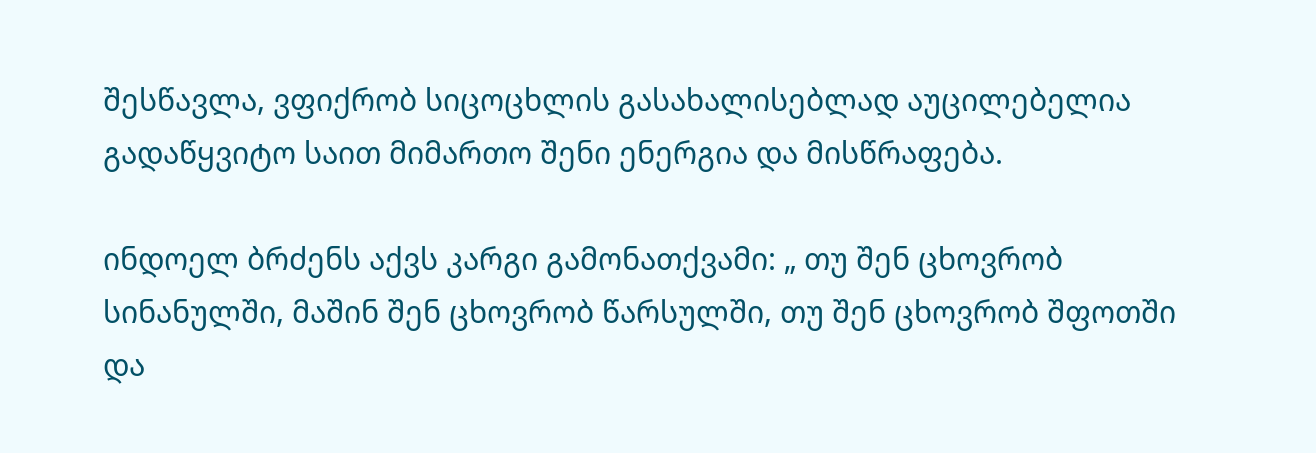შესწავლა, ვფიქრობ სიცოცხლის გასახალისებლად აუცილებელია გადაწყვიტო საით მიმართო შენი ენერგია და მისწრაფება.

ინდოელ ბრძენს აქვს კარგი გამონათქვამი: „ თუ შენ ცხოვრობ სინანულში, მაშინ შენ ცხოვრობ წარსულში, თუ შენ ცხოვრობ შფოთში და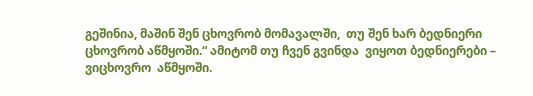გეშინია, მაშინ შენ ცხოვრობ მომავალში,  თუ შენ ხარ ბედნიერი ცხოვრობ აწმყოში.“ ამიტომ თუ ჩვენ გვინდა  ვიყოთ ბედნიერები – ვიცხოვრო  აწმყოში.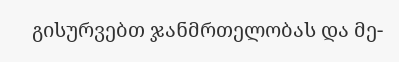გისურვებთ ჯანმრთელობას და მე-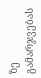ზე გამარჯვებას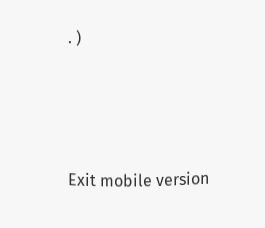. )





Exit mobile version